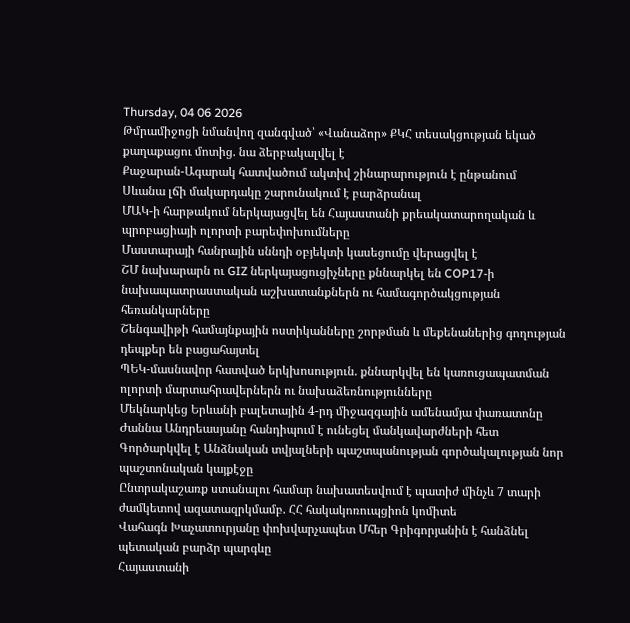Thursday, 04 06 2026
Թմրամիջոցի նմանվող զանգված՝ «Վանաձոր» ՔԿՀ տեսակցության եկած քաղաքացու մոտից. նա ձերբակալվել է
Քաջարան-Ագարակ հատվածում ակտիվ շինարարություն է ընթանում
Սևանա լճի մակարդակը շարունակում է բարձրանալ
ՄԱԿ-ի հարթակում ներկայացվել են Հայաստանի քրեակատարողական և պրոբացիայի ոլորտի բարեփոխումները
Մաստարայի հանրային սննդի օբյեկտի կասեցումը վերացվել է
ՇՄ նախարարն ու GIZ ներկայացուցիչները քննարկել են COP17-ի նախապատրաստական աշխատանքներն ու համագործակցության հեռանկարները
Շենգավիթի համայնքային ոստիկանները շորթման և մեքենաներից գողության դեպքեր են բացահայտել
ՊԵԿ-մասնավոր հատված երկխոսություն. քննարկվել են կառուցապատման ոլորտի մարտահրավերներն ու նախաձեռնությունները
Մեկնարկեց Երևանի բալետային 4-րդ միջազգային ամենամյա փառատոնը
Ժաննա Անդրեասյանը հանդիպում է ունեցել մանկավարժների հետ
Գործարկվել է Անձնական տվյալների պաշտպանության գործակալության նոր պաշտոնական կայքէջը
Ընտրակաշառք ստանալու համար նախատեսվում է պատիժ մինչև 7 տարի ժամկետով ազատազրկմամբ. ՀՀ հակակոռուպցիոն կոմիտե
Վահագն Խաչատուրյանը փոխվարչապետ Մհեր Գրիգորյանին է հանձնել պետական բարձր պարգևը
Հայաստանի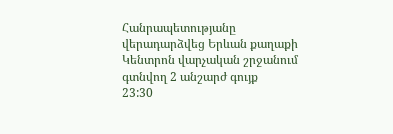Հանրապետությանը վերադարձվեց Երևան քաղաքի Կենտրոն վարչական շրջանում գտնվող 2 անշարժ գույք
23:30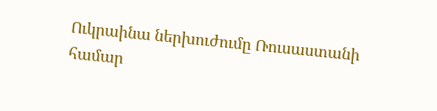Ուկրաինա ներխուժումը Ռուսաստանի համար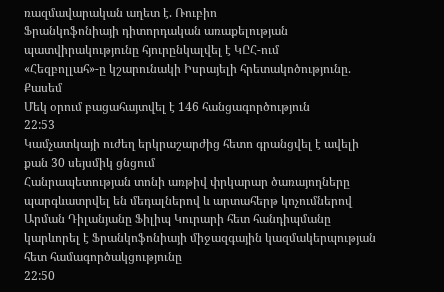ռազմավարական աղետ է. Ռուբիո
Ֆրանկոֆոնիայի դիտորդական առաքելության պատվիրակությունը հյուրընկալվել է ԿԸՀ-ում
«Հեզբոլլահ»-ը կշարունակի Իսրայելի հրետակոծությունը. Քասեմ
Մեկ օրում բացահայտվել է 146 հանցագործություն
22:53
Կամչատկայի ուժեղ երկրաշարժից հետո գրանցվել է ավելի քան 30 սեյսմիկ ցնցում
Հանրապետության տոնի առթիվ փրկարար ծառայողները պարգևատրվել են մեդալներով և արտահերթ կոչումներով
Արման Դիլանյանը Ֆիլիպ Կուրարի հետ հանդիպմանը կարևորել է Ֆրանկոֆոնիայի միջազգային կազմակերպության հետ համագործակցությունը
22:50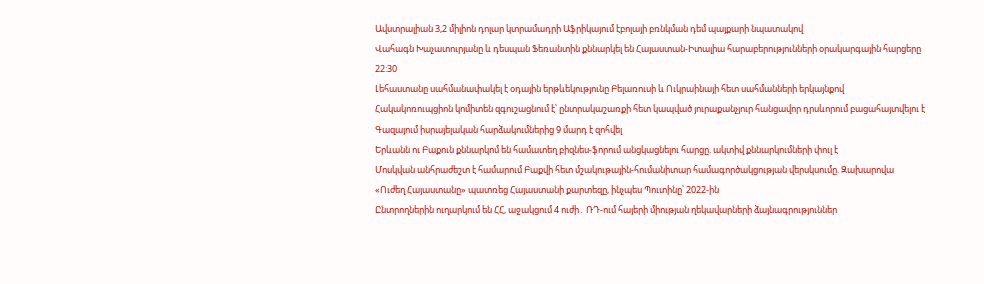Ավստրալիան 3,2 միլիոն դոլար կտրամադրի Աֆրիկայում էբոլայի բռնկման դեմ պայքարի նպատակով
Վահագն Խաչատուրյանը և դեսպան Ֆեռանտին քննարկել են Հայաստան-Իտալիա հարաբերությունների օրակարգային հարցերը
22:30
Լեհաստանը սահմանափակել է օդային երթևեկությունը Բելառուսի և Ուկրաինայի հետ սահմանների երկայնքով
Հակակոռուպցիոն կոմիտեն զգուշացնում է՝ ընտրակաշառքի հետ կապված յուրաքանչյուր հանցավոր դրսևորում բացահայտվելու է
Գազայում իսրայելական հարձակումներից 9 մարդ է զոհվել
Երևանն ու Բաքուն քննարկոմ են համատեղ բիզնես-ֆորում անցկացնելու հարցը. ակտիվ քննարկումների փուլ է
Մոսկվան անհրաժեշտ է համարում Բաքվի հետ մշակութային-հումանիտար համագործակցության վերսկսումը. Զախարովա
«Ուժեղ Հայաստանը» պատռեց Հայաստանի քարտեզը, ինչպես Պուտինը՝ 2022-ին
Ընտրողներին ուղարկում են ՀՀ, աջակցում 4 ուժի․ ՌԴ-ում հայերի միության ղեկավարների ձայնագրություններ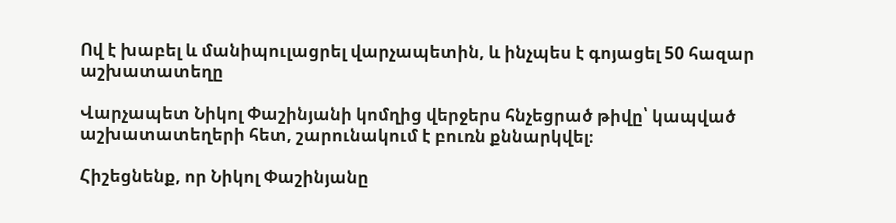Ով է խաբել և մանիպուլացրել վարչապետին, և ինչպես է գոյացել 50 հազար աշխատատեղը

Վարչապետ Նիկոլ Փաշինյանի կոմղից վերջերս հնչեցրած թիվը՝ կապված աշխատատեղերի հետ, շարունակում է բուռն քննարկվել։

Հիշեցնենք, որ Նիկոլ Փաշինյանը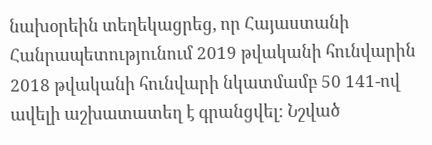նախօրեին տեղեկացրեց, որ Հայաստանի Հանրապետությունում 2019 թվականի հունվարին 2018 թվականի հունվարի նկատմամբ 50 141-ով ավելի աշխատատեղ է գրանցվել: Նշված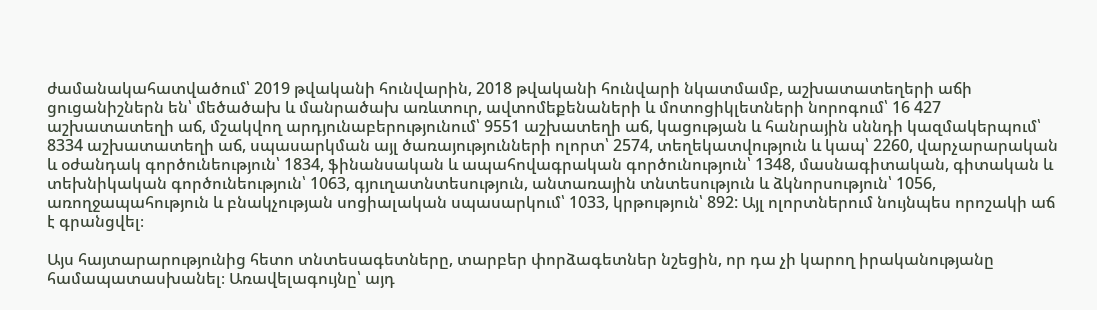ժամանակահատվածում՝ 2019 թվականի հունվարին, 2018 թվականի հունվարի նկատմամբ, աշխատատեղերի աճի ցուցանիշներն են՝ մեծածախ և մանրածախ առևտուր, ավտոմեքենաների և մոտոցիկլետների նորոգում՝ 16 427 աշխատատեղի աճ, մշակվող արդյունաբերությունում՝ 9551 աշխատեղի աճ, կացության և հանրային սննդի կազմակերպում՝ 8334 աշխատատեղի աճ, սպասարկման այլ ծառայությունների ոլորտ՝ 2574, տեղեկատվություն և կապ՝ 2260, վարչարարական և օժանդակ գործունեություն՝ 1834, ֆինանսական և ապահովագրական գործունություն՝ 1348, մասնագիտական, գիտական և տեխնիկական գործունեություն՝ 1063, գյուղատնտեսություն, անտառային տնտեսություն և ձկնորսություն՝ 1056, առողջապահություն և բնակչության սոցիալական սպասարկում՝ 1033, կրթություն՝ 892: Այլ ոլորտներում նույնպես որոշակի աճ է գրանցվել։

Այս հայտարարությունից հետո տնտեսագետները, տարբեր փորձագետներ նշեցին, որ դա չի կարող իրականությանը համապատասխանել։ Առավելագույնը՝ այդ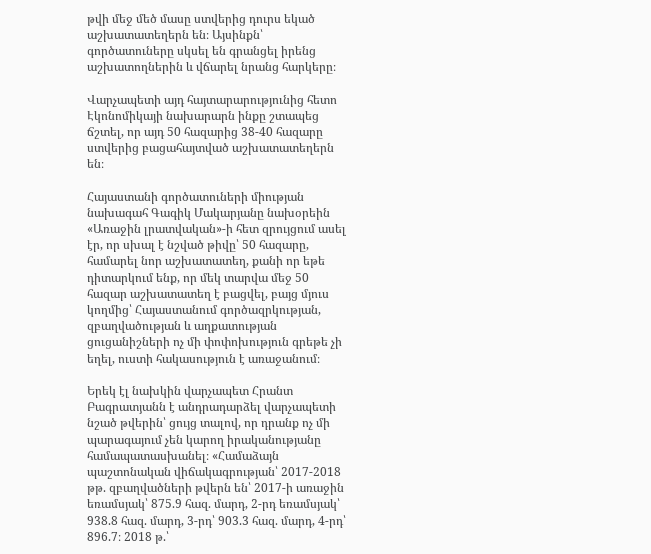թվի մեջ մեծ մասը ստվերից դուրս եկած աշխատատեղերն են։ Այսինքն՝ գործատուները սկսել են գրանցել իրենց աշխատողներին և վճարել նրանց հարկերը։

Վարչապետի այդ հայտարարությունից հետո Էկոնոմիկայի նախարարն ինքը շտապեց ճշտել, որ այդ 50 հազարից 38-40 հազարը ստվերից բացահայտված աշխատատեղերն են։

Հայաստանի գործատուների միության նախագահ Գագիկ Մակարյանը նախօրեին «Առաջին լրատվական»-ի հետ զրույցում ասել էր, որ սխալ է նշված թիվը՝ 50 հազարը, համարել նոր աշխատատեղ, քանի որ եթե դիտարկում ենք, որ մեկ տարվա մեջ 50 հազար աշխատատեղ է բացվել, բայց մյուս կողմից՝ Հայաստանում գործազրկության, զբաղվածության և աղքատության ցուցանիշների ոչ մի փոփոխություն գրեթե չի եղել, ուստի հակասություն է առաջանում։

Երեկ էլ նախկին վարչապետ Հրանտ Բագրատյանն է անդրադարձել վարչապետի նշած թվերին՝ ցույց տալով, որ դրանք ոչ մի պարագայում չեն կարող իրականությանը համապատասխանել։ «Համաձայն պաշտոնական վիճակագրության՝ 2017-2018 թթ. զբաղվածների թվերն են՝ 2017-ի առաջին եռամսյակ՝ 875.9 հազ. մարդ, 2-րդ եռամսյակ՝ 938.8 հազ. մարդ, 3-րդ՝ 903.3 հազ. մարդ, 4-րդ՝ 896.7։ 2018 թ.՝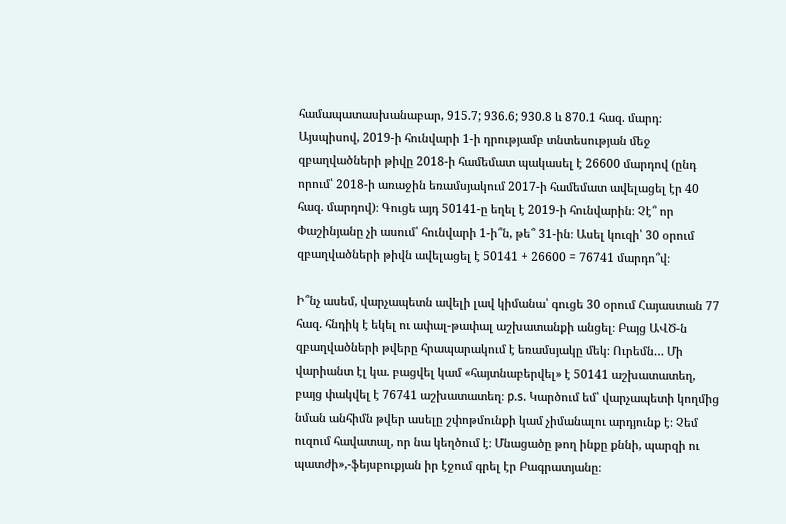համապատասխանաբար, 915.7; 936.6; 930.8 և 870.1 հազ. մարդ։ Այսպիսով, 2019-ի հունվարի 1-ի դրությամբ տնտեսության մեջ զբաղվածների թիվը 2018-ի համեմատ պակասել է 26600 մարդով (ընդ որում՝ 2018-ի առաջին եռամսյակում 2017-ի համեմատ ավելացել էր 40 հազ. մարդով)։ Գուցե այդ 50141-ը եղել է 2019-ի հունվարին։ Չէ՞ որ Փաշինյանը չի ասում՝ հունվարի 1-ի՞ն, թե՞ 31-ին։ Ասել կուզի՝ 30 օրում զբաղվածների թիվն ավելացել է 50141 + 26600 = 76741 մարդո՞վ։

Ի՞նչ ասեմ, վարչապետն ավելի լավ կիմանա՝ գուցե 30 օրում Հայաստան 77 հազ. հնդիկ է եկել ու ափալ-թափալ աշխատանքի անցել։ Բայց ԱՎԾ-ն զբաղվածների թվերը հրապարակում է եռամսյակը մեկ։ Ուրեմն… Մի վարիանտ էլ կա. բացվել կամ «հայտնաբերվել» է 50141 աշխատատեղ, բայց փակվել է 76741 աշխատատեղ։ p.s. Կարծում եմ՝ վարչապետի կողմից նման անհիմն թվեր ասելը շփոթմունքի կամ չիմանալու արդյունք է։ Չեմ ուզում հավատալ, որ նա կեղծում է։ Մնացածը թող ինքը քննի, պարզի ու պատժի»,-ֆեյսբուքյան իր էջում գրել էր Բագրատյանը։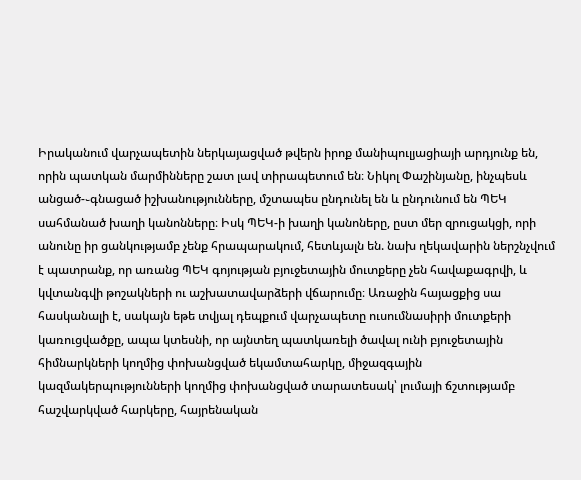Իրականում վարչապետին ներկայացված թվերն իրոք մանիպուլյացիայի արդյունք են, որին պատկան մարմինները շատ լավ տիրապետում են։ Նիկոլ Փաշինյանը, ինչպեսև անցած-֊գնացած իշխանությունները, մշտապես ընդունել են և ընդունում են ՊԵԿ սահմանած խաղի կանոնները։ Իսկ ՊԵԿ-ի խաղի կանոները, ըստ մեր զրուցակցի, որի անունը իր ցանկությամբ չենք հրապարակում, հետևյալն են. նախ ղեկավարին ներշնչվում է պատրանք, որ առանց ՊԵԿ գոյության բյուջետային մուտքերը չեն հավաքագրվի, և կվտանգվի թոշակների ու աշխատավարձերի վճարումը։ Առաջին հայացքից սա հասկանալի է, սակայն եթե տվյալ դեպքում վարչապետը ուսումնասիրի մուտքերի կառուցվածքը, ապա կտեսնի, որ այնտեղ պատկառելի ծավալ ունի բյուջետային հիմնարկների կողմից փոխանցված եկամտահարկը, միջազգային կազմակերպությունների կողմից փոխանցված տարատեսակ՝ լումայի ճշտությամբ հաշվարկված հարկերը, հայրենական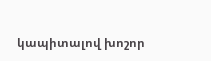կապիտալով խոշոր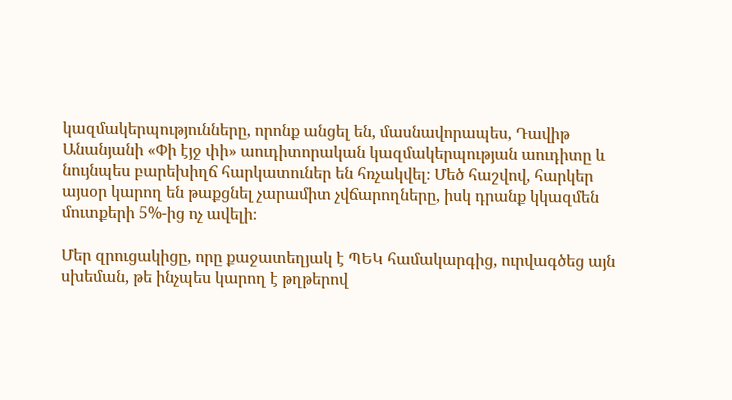կազմակերպությունները, որոնք անցել են, մասնավորապես, Դավիթ Անանյանի «Փի էյջ փի» աուդիտորական կազմակերպության աուդիտը և նույնպես բարեխիղճ հարկատուներ են հռչակվել։ Մեծ հաշվով, հարկեր այսօր կարող են թաքցնել չարամիտ չվճարողները, իսկ դրանք կկազմեն մուտքերի 5%-ից ոչ ավելի։

Մեր զրուցակիցը, որը քաջատեղյակ է ՊԵԿ համակարգից, ուրվագծեց այն սխեման, թե ինչպես կարող է թղթերով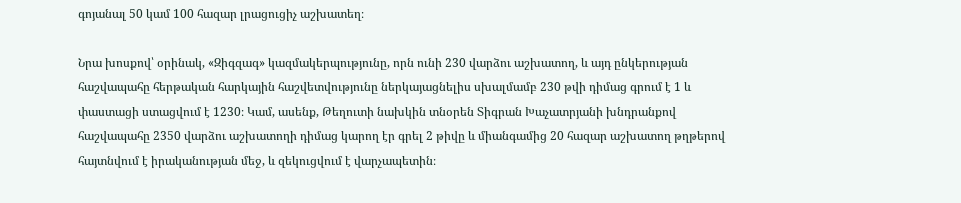գոյանալ 50 կամ 100 հազար լրացուցիչ աշխատեղ։

Նրա խոսքով՝ օրինակ, «Զիգզագ» կազմակերպությունը, որն ունի 230 վարձու աշխատող, և այդ ընկերության հաշվապահը հերթական հարկային հաշվետվությունը ներկայացնելիս սխալմամբ 230 թվի դիմաց գրում է 1 և փաստացի ստացվում է 1230։ Կամ, ասենք, Թեղուտի նախկին տնօրեն Տիգրան Խաչատրյանի խնդրանքով հաշվապահը 2350 վարձու աշխատողի դիմաց կարող էր գրել 2 թիվը և միանգամից 20 հազար աշխատող թղթերով հայտնվում է իրականության մեջ, և զեկուցվում է վարչապետին։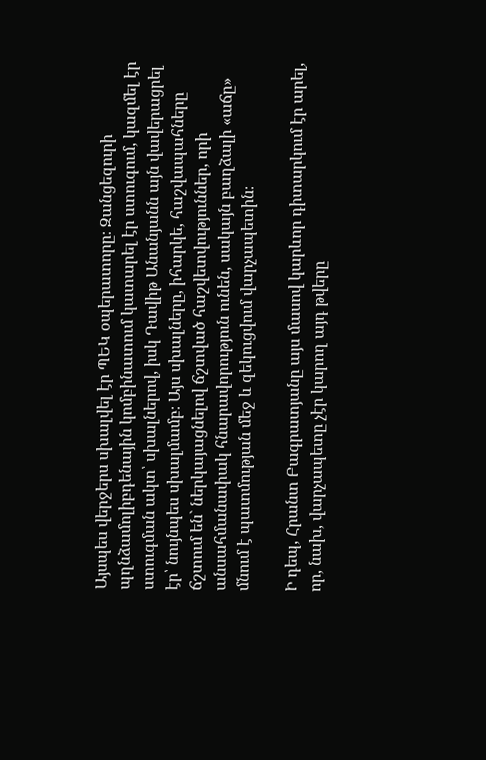Այսպես վերջերս սխալվել էր ՊԵԿ օպերատորը։ Զանցեզուրի պղնձամոլիբդենային կոմբինատում կատարել էր ստուգում, կազմել էր ստուգման ակտ՝ սխալներով, իսկ Դավիթ Անանյանն այն վավերացրել էր՝ նույնպես սխալմամբ։ Այս սխալները, իհարկե, հաշվապահները ճշտում են` ներկայացնելով ճշտված հաշվետվություններ, որի անսահմանափակ հնարավորություն ունեն, սակայն բաղձալի «աճը» մնում է պատմության մեջ և զեկուցվում վարչապետին։

Ի դեպ, Հրանտ Բագրատյանը այս մասով կարևոր դիտարկում էր արել, որ, նախ, վարչապետը չէր կարող այդ թվերը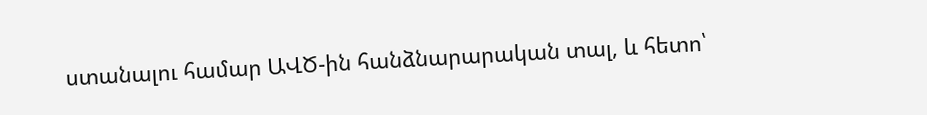ստանալու համար ԱՎԾ-ին հանձնարարական տալ, և հետո՝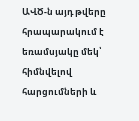ԱՎԾ-ն այդ թվերը հրապարակում է եռամսյակը մեկ՝ հիմնվելով հարցումների և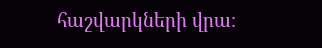հաշվարկների վրա։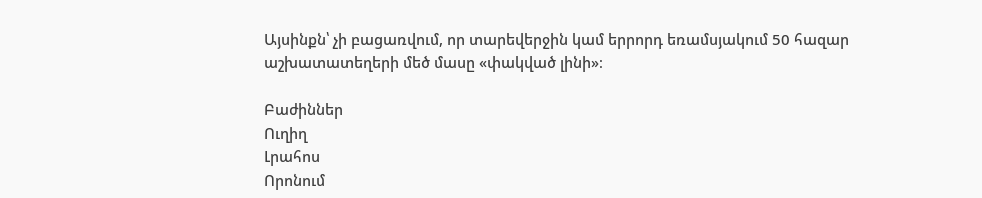Այսինքն՝ չի բացառվում, որ տարեվերջին կամ երրորդ եռամսյակում 50 հազար աշխատատեղերի մեծ մասը «փակված լինի»։

Բաժիններ
Ուղիղ
Լրահոս
Որոնում